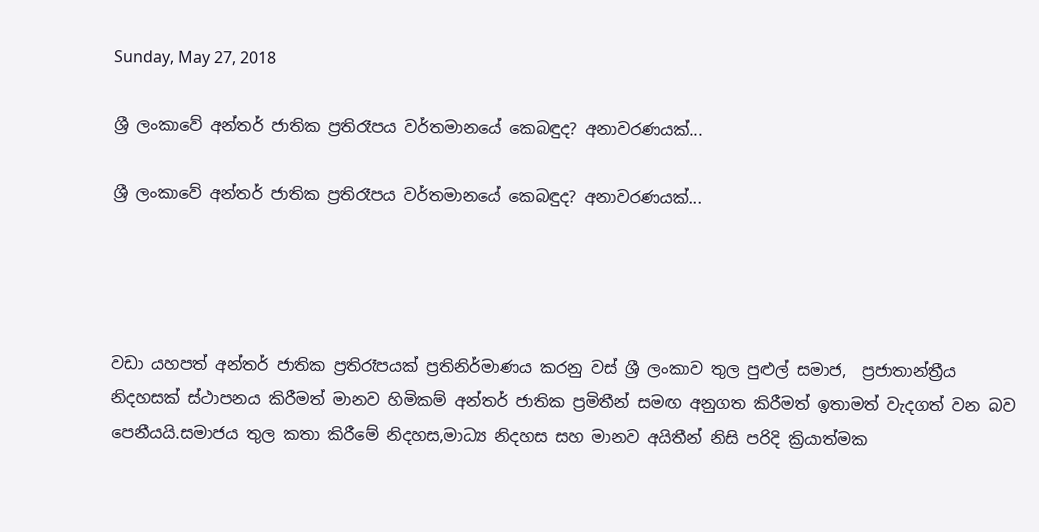Sunday, May 27, 2018

ශ්‍රී ලංකාවේ අන්තර් ජාතික ප්‍රතිරෑපය වර්තමානයේ කෙබඳුද? අනාවරණයක්...

ශ්‍රී ලංකාවේ අන්තර් ජාතික ප්‍රතිරෑපය වර්තමානයේ කෙබඳුද? අනාවරණයක්...




වඩා යහපත් අන්තර් ජාතික ප්‍රතිරෑපයක් ප්‍රතිනිර්මාණය කරනු වස් ශ්‍රී ලංකාව තුල පුළුල් සමාජ,  ප්‍රජාතාන්ත්‍රීය නිදහසක් ස්ථාපනය කිරීමත් මානව හිමිකම් අන්තර් ජාතික ප්‍රමිතීන් සමඟ අනුගත කිරීමත් ඉතාමත් වැදගත් වන බව පෙනීයයි.සමාජය තුල කතා කිරීමේ නිදහස,මාධ්‍ය නිදහස සහ මානව අයිතීන් නිසි පරිදි ක්‍රියාත්මක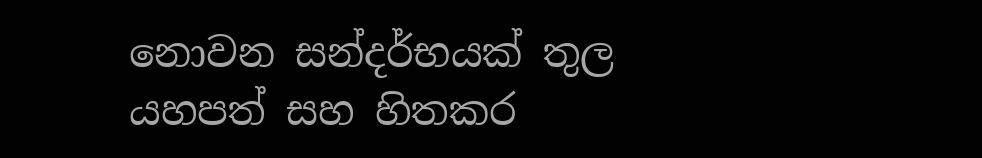නොවන සන්දර්භයක් තුල යහපත් සහ හිතකර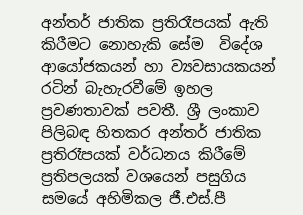අන්තර් ජාතික ප්‍රතිරෑපයක් ඇති කිරීමට නොහැකි සේම  විදේශ ආයෝජකයන් හා ව්‍යවසායකයන් රටින් බැහැරවීමේ ඉහල ප්‍රවණතාවක් පවතී. ශ්‍රී ලංකාව පිලිබඳ හිතකර අන්තර් ජාතික ප්‍රතිරෑපයක් වර්ධනය කිරීමේ ප්‍රතිපලයක් වශයෙන් පසුගිය සමයේ අහිමිකල ජී.එස්.පී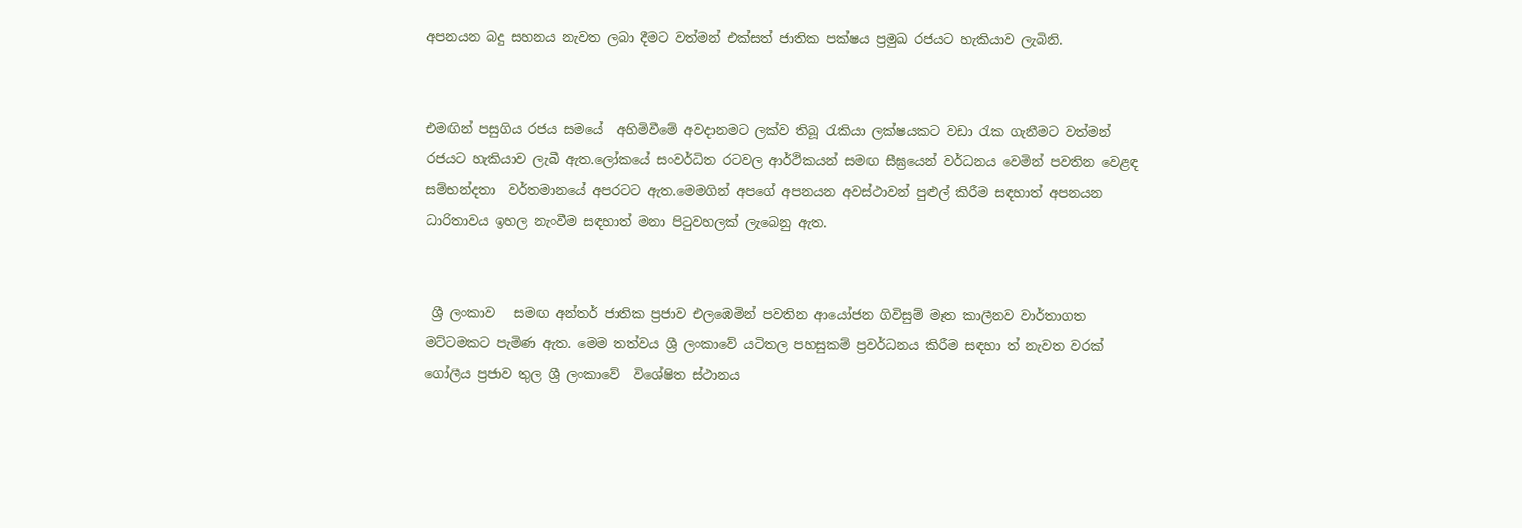අපනයන බදු සහනය නැවත ලබා දීමට වත්මන් එක්සත් ජාතික පක්ෂය ප්‍රමුඛ රජයට හැකියාව ලැබිනි.


එමඟින් පසුගිය රජය සමයේ  අහිමිවීමේ අවදානමට ලක්ව තිබූ රැකියා ලක්ෂයකට වඩා රැක ගැනීමට වත්මන් රජයට හැකියාව ලැබී ඇත.ලෝකයේ සංවර්ධිත රටවල ආර්ථිකයන් සමඟ සීඝ්‍රයෙන් වර්ධනය වෙමින් පවතින වෙළඳ සම්භන්දතා  වර්තමානයේ අපරටට ඇත.මෙමගින් අපගේ අපනයන අවස්ථාවන් පුළුල් කිරීම සඳහාත් අපනයන ධාරිතාවය ඉහල නැංවීම සඳහාත් මනා පිටුවහලක් ලැබෙනු ඇත.


 ශ්‍රී ලංකාව   සමඟ අන්තර් ජාතික ප්‍රජාව එලඹෙමින් පවතින ආයෝජන ගිවිසුම් මෑත කාලීනව වාර්තාගත මට්ටමකට පැමිණ ඇත. මෙම තත්වය ශ්‍රී ලංකාවේ යටිතල පහසුකම් ප්‍රවර්ධනය කිරීම සඳහා ත් නැවත වරක් ගෝලීය ප්‍රජාව තුල ශ්‍රී ලංකාවේ  විශේෂිත ස්ථානය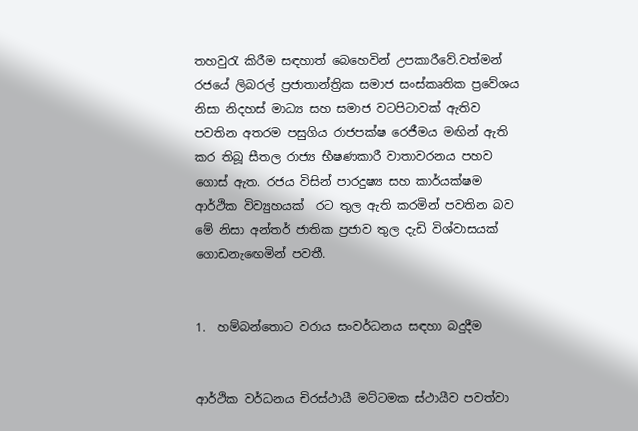තහවුරැ කිරීම සඳහාත් බෙහෙවින් උපකාරීවේ.වත්මන් රජයේ ලිබරල් ප්‍රජාතාන්ත්‍රික සමාජ සංස්කෘතික ප්‍රවේශය නිසා නිදහස් මාධ්‍ය සහ සමාජ වටපිටාවක් ඇතිව පවතින අතරම පසුගිය රාජපක්ෂ රෙජීමය මඟින් ඇති කර තිබූ සීතල රාජ්‍ය භීෂණකාරී වාතාවරනය පහව ගොස් ඇත. රජය විසින් පාරදුෂ්‍ය සහ කාර්යක්ෂම ආර්ථික විව්‍යුහයක්  රට තුල ඇති කරමින් පවතින බව මේ නිසා අන්තර් ජාතික ප්‍රජාව තුල දැඩි විශ්වාසයක් ගොඩනැඟෙමින් පවතී.


1.  හම්බන්තොට වරාය සංවර්ධනය සඳහා බදුදීම


ආර්ථික වර්ධනය චිරස්ථායී මට්ටමක ස්ථායීව පවත්වා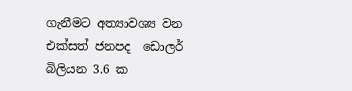ගැනීමට අත්‍යාවශ්‍ය වන එක්සත් ජනපද  ඩොලර් බිලියන 3.6 ක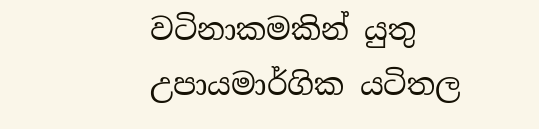වටිනාකමකින් යුතු උපායමාර්ගික යටිතල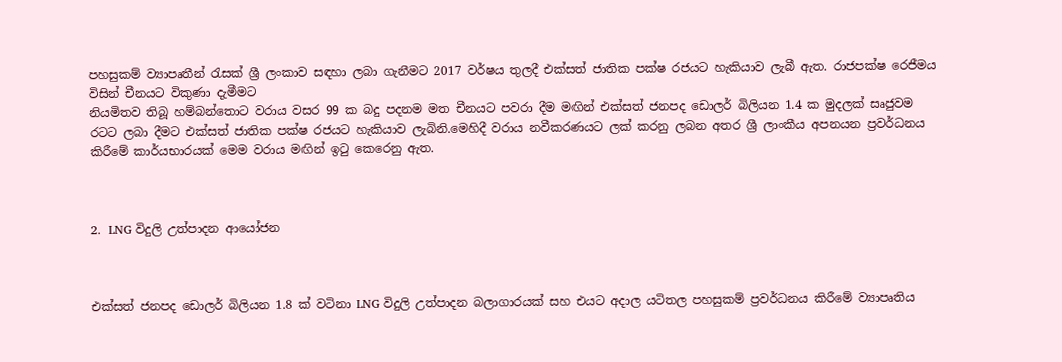පහසුකම් ව්‍යාපෘතීන් රැසක් ශ්‍රී ලංකාව සඳහා ලබා ගැනීමට 2017 වර්ෂය තුලදී එක්සත් ජාතික පක්ෂ රජයට හැකියාව ලැබී ඇත. රාජපක්ෂ රෙජීමය විසින් චීනයට විකුණා දැමීමට
නියමිතව තිබූ හම්බන්තොට වරාය වසර 99 ක බදු පදනම මත චීනයට පවරා දීම මඟින් එක්සත් ජනපද ඩොලර් බිලියන 1.4 ක මුදලක් සෘජුවම රටට ලබා දීමට එක්සත් ජාතික පක්ෂ රජයට හැකියාව ලැබිනි.මෙහිදී වරාය නවීකරණයට ලක් කරනු ලබන අතර ශ්‍රී ලාංකීය අපනයන ප්‍රවර්ධනය කිරීමේ කාර්යභාරයක් මෙම වරාය මඟින් ඉටු කෙරෙනු ඇත.



2.  LNG විදුලි උත්පාදන ආයෝජන



එක්සත් ජනපද ඩොලර් බිලියන 1.8 ක් වටිනා LNG විදුලි උත්පාදන බලාගාරයක් සහ එයට අදාල යටිතල පහසුකම් ප්‍රවර්ධනය කිරීමේ ව්‍යාපෘතිය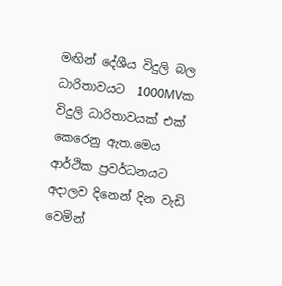මඟින් දේශීය විදුලි බල ධාරිතාවයට  1000MVක විදුලි ධාරිතාවයක් එක් කෙරෙනු ඇත.මෙය ආර්ථික ප්‍රවර්ධනයට අදාලව දිනෙන් දින වැඩි වෙමින්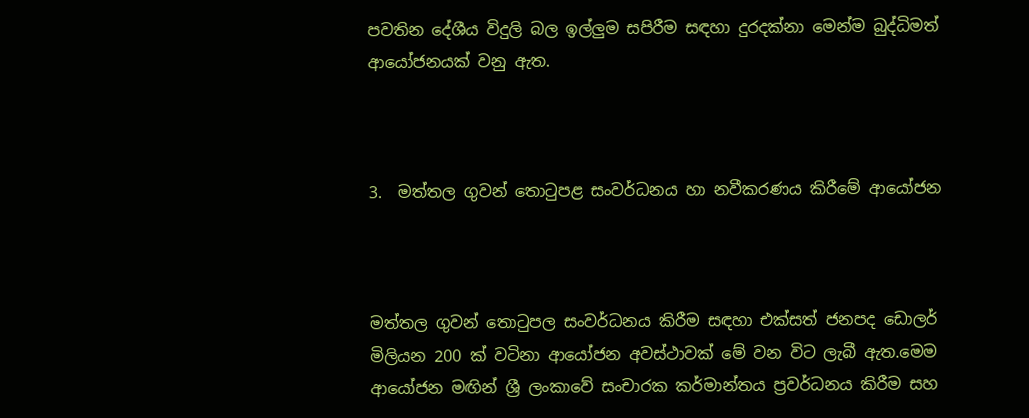පවතින දේශීය විදුලි බල ඉල්ලුම සපිරීම සඳහා දුරදක්නා මෙන්ම බුද්ධිමත් ආයෝජනයක් වනු ඇත.



3.  මත්තල ගුවන් තොටුපළ සංවර්ධනය හා නවීකරණය කිරීමේ ආයෝජන



මත්තල ගුවන් තොටුපල සංවර්ධනය කිරීම සඳහා එක්සත් ජනපද ඩොලර් මිලියන 200 ක් වටිනා ආයෝජන අවස්ථාවක් මේ වන විට ලැබී ඇත.මෙම ආයෝජන මඟින් ශ්‍රී ලංකාවේ සංචාරක කර්මාන්තය ප්‍රවර්ධනය කිරීම සහ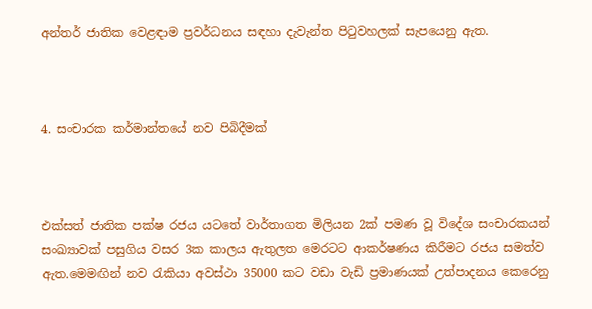අන්තර් ජාතික වෙළඳාම ප්‍රවර්ධනය සඳහා දැවැන්ත පිටුවහලක් සැපයෙනු ඇත.



4. සංචාරක කර්මාන්තයේ නව පිබිදීමක්



එක්සත් ජාතික පක්ෂ රජය යටතේ වාර්තාගත මිලියන 2ක් පමණ වූ විදේශ සංචාරකයන් සංඛ්‍යාවක් පසුගිය වසර 3ක කාලය ඇතුලත මෙරටට ආකර්ෂණය කිරීමට රජය සමත්ව ඇත.මෙමඟින් නව රැකියා අවස්ථා 35000 කට වඩා වැඩි ප්‍රමාණයක් උත්පාදනය කෙරෙනු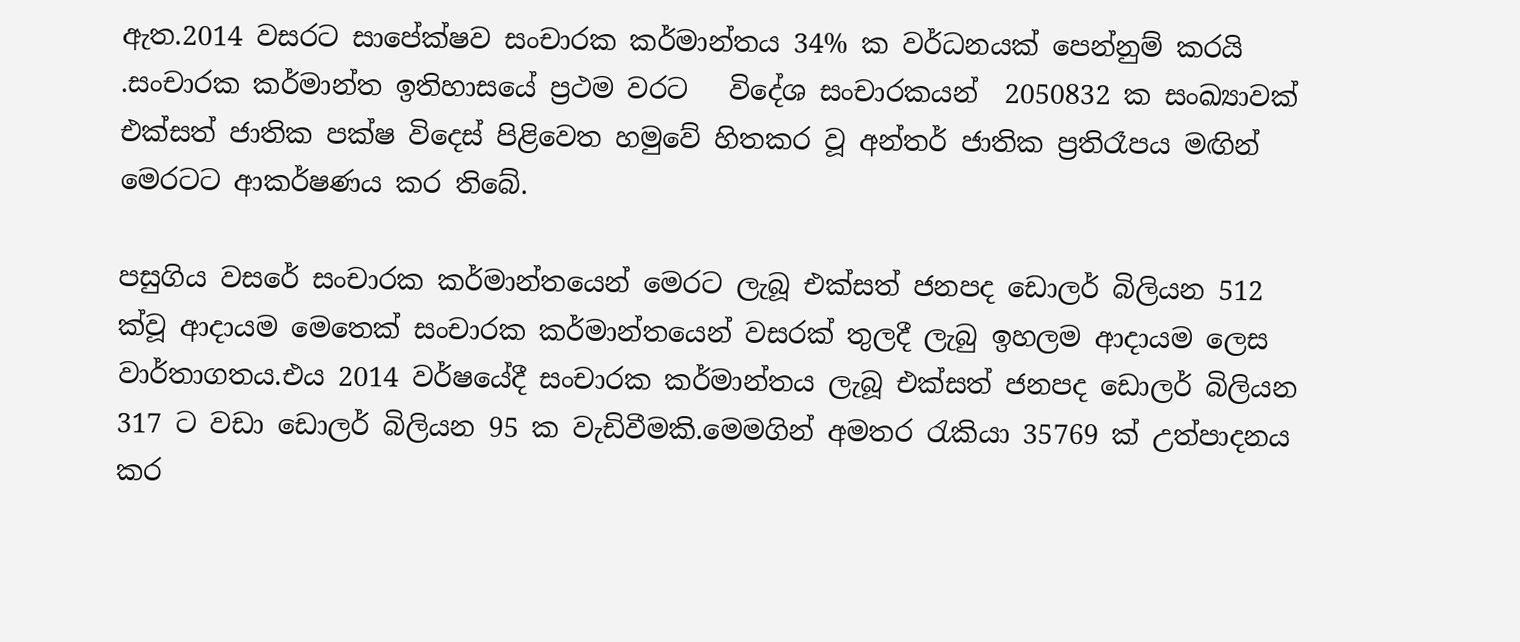ඇත.2014 වසරට සාපේක්ෂව සංචාරක කර්මාන්තය 34% ක වර්ධනයක් පෙන්නුම් කරයි .සංචාරක කර්මාන්ත ඉතිහාසයේ ප්‍රථම වරට   විදේශ සංචාරකයන්  2050832 ක සංඛ්‍යාවක් එක්සත් ජාතික පක්ෂ විදෙස් පිළිවෙත හමුවේ හිතකර වූ අන්තර් ජාතික ප්‍රතිරෑපය මඟින් මෙරටට ආකර්ෂණය කර තිබේ.

පසුගිය වසරේ සංචාරක කර්මාන්තයෙන් මෙරට ලැබූ එක්සත් ජනපද ඩොලර් බිලියන 512 ක්වූ ආදායම මෙතෙක් සංචාරක කර්මාන්තයෙන් වසරක් තුලදී ලැබු ඉහලම ආදායම ලෙස වාර්තාගතය.එය 2014 වර්ෂයේදී සංචාරක කර්මාන්තය ලැබූ එක්සත් ජනපද ඩොලර් බිලියන 317 ට වඩා ඩොලර් බිලියන 95 ක වැඩිවීමකි.මෙමගින් අමතර රැකියා 35769 ක් උත්පාදනය කර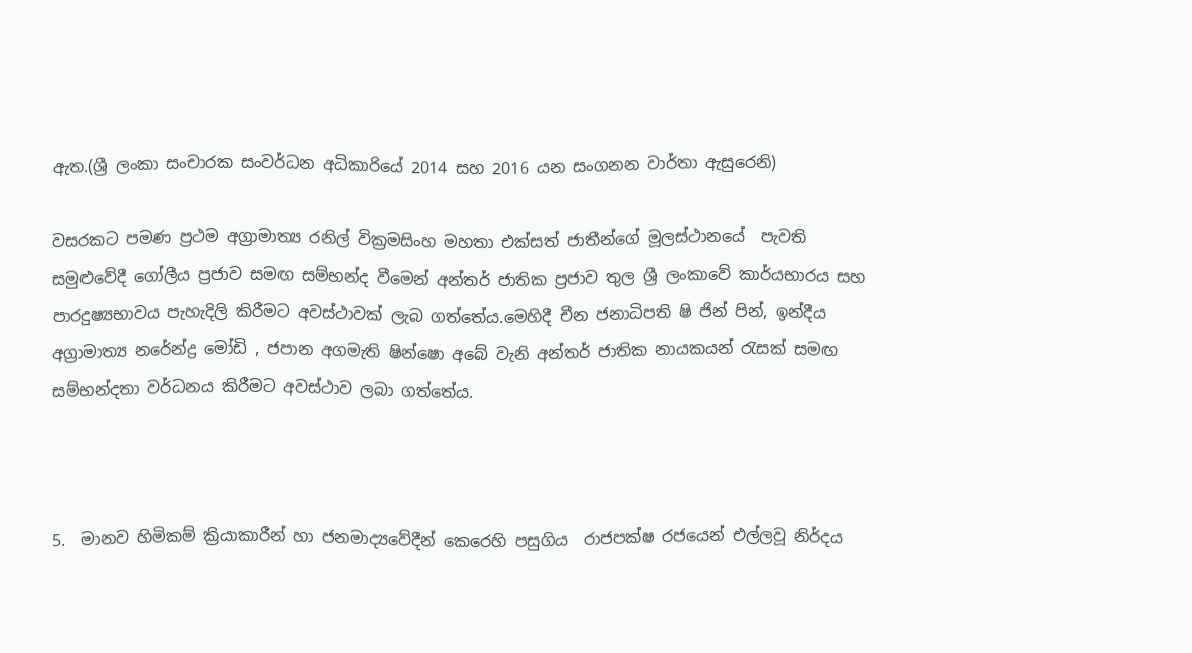ඇත.(ශ්‍රී ලංකා සංචාරක සංවර්ධන අධිකාරියේ 2014 සහ 2016 යන සංගනන වාර්තා ඇසුරෙනි)

වසරකට පමණ ප්‍රථම අග්‍රාමාත්‍ය රනිල් වික්‍රමසිංහ මහතා එක්සත් ජාතීන්ගේ මූලස්ථානයේ  පැවති සමුළුවේදී ගෝලීය ප්‍රජාව සමඟ සම්භන්ද වීමෙන් අන්තර් ජාතික ප්‍රජාව තුල ශ්‍රී ලංකාවේ කාර්යභාරය සහ පාරදුෂ්‍යභාවය පැහැදිලි කිරීමට අවස්ථාවක් ලැබ ගත්තේය.මෙහිදී චීන ජනාධිපති ෂි ජින් පින්, ඉන්දීය අග්‍රාමාත්‍ය නරේන්ද්‍ර මෝඩි , ජපාන අගමැති ෂින්ෂො අබේ වැනි අන්තර් ජාතික නායකයන් රැසක් සමඟ සම්භන්දතා වර්ධනය කිරීමට අවස්ථාව ලබා ගත්තේය.



5.  මානව හිමිකම් ක්‍රියාකාරීන් හා ජනමාද්‍යවේදීන් කෙරෙහි පසුගිය  රාජපක්ෂ රජයෙන් එල්ලවූ නිර්දය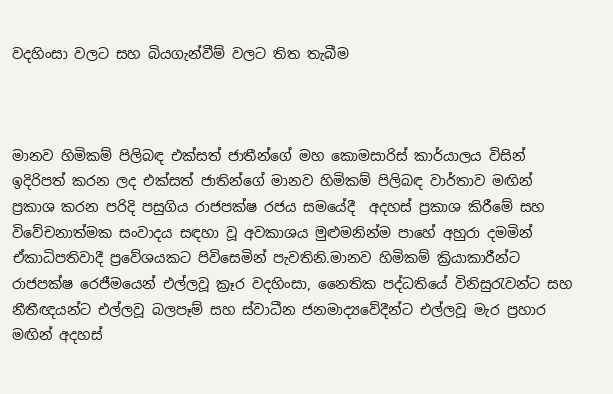වදහිංසා වලට සහ බියගැන්වීම් වලට තිත තැබීම



මානව හිමිකම් පිලිබඳ එක්සත් ජාතීන්ගේ මහ කොමසාරිස් කාර්යාලය විසින් ඉදිරිපත් කරන ලද එක්සත් ජාතින්ගේ මානව හිමිකම් පිලිබඳ වාර්තාව මඟින් ප්‍රකාශ කරන පරිදි පසුගිය රාජපක්ෂ රජය සමයේදී  අදහස් ප්‍රකාශ කිරීමේ සහ විවේචනාත්මක සංවාදය සඳහා වූ අවකාශය මුළුමනින්ම පාහේ අහුරා දමමින් ඒකාධිපතිවාදී ප්‍රවේශයකට පිවිසෙමින් පැවතිනි.මානව හිමිකම් ක්‍රියාකාරීන්ට රාජපක්ෂ රෙජීමයෙන් එල්ලවූ ක්‍රෑර වදහිංසා, නෛතික පද්ධතියේ විනිසුරැවන්ට සහ නීතීඥයන්ට එල්ලවූ බලපෑම් සහ ස්වාධීන ජනමාද්‍යවේදීන්ට එල්ලවූ මැර ප්‍රහ‍ාර මඟින් අදහස්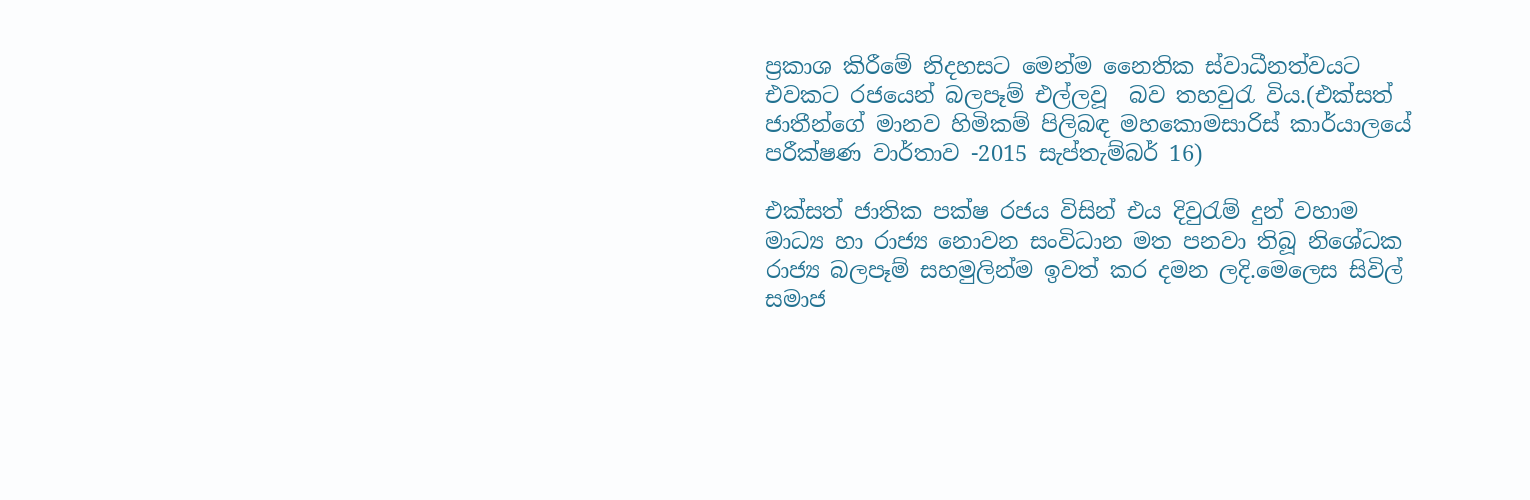ප්‍රකාශ කිරීමේ නිදහසට මෙන්ම නෛතික ස්වාධීනත්වයට එවකට රජයෙන් බලපෑම් එල්ලවූ  බව තහවුරැ විය.(එක්සත් ජාතීන්ගේ මානව හිමිකම් පිලිබඳ මහකොමසාරිස් කාර්යාලයේ පරීක්ෂණ වාර්තාව -2015 සැප්තැම්බර් 16)

එක්සත් ජාතික පක්ෂ රජය විසින් එය දිවුරැම් දුන් වහාම මාධ්‍ය හා රාජ්‍ය නොවන සංවිධාන මත පනවා තිබූ නිශේධක රාජ්‍ය බලපෑම් සහමුලින්ම ඉවත් කර දමන ලදි.මෙලෙස සිවිල් සමාජ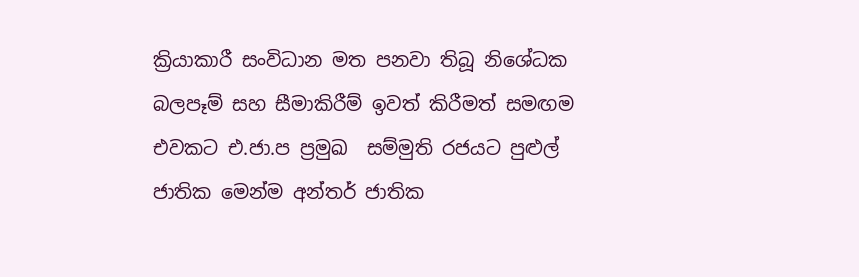ක්‍රියාකාරී සංවිධාන මත පනවා තිබූ නිශේධක බලපෑම් සහ සීමාකිරීම් ඉවත් කිරීමත් සමඟම එවකට එ.ජා.ප ප්‍රමුඛ  සම්මුති රජයට පුළුල් ජාතික මෙන්ම අන්තර් ජාතික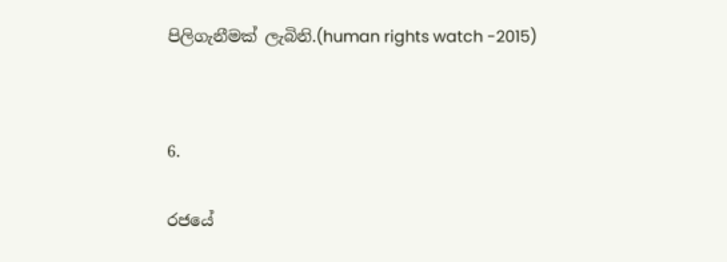පිලිගැනීමක් ලැබිනි.(human rights watch -2015)




6.


රජයේ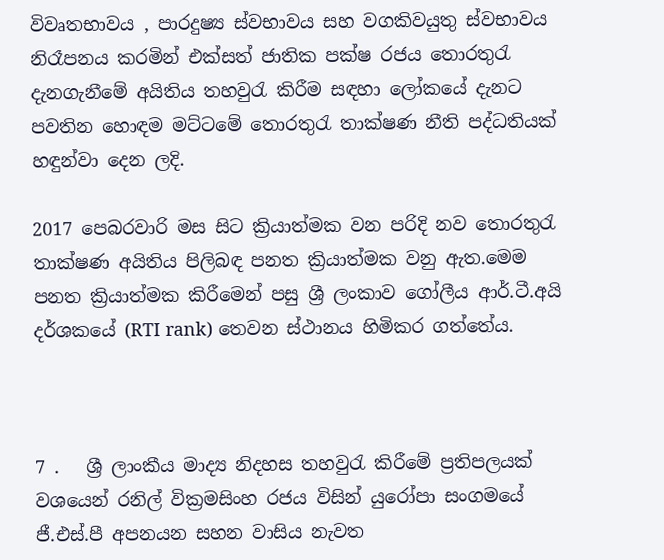විවෘතභාවය , පාරදුෂ්‍ය ස්වභාවය සහ වගකිවයුතු ස්වභාවය නිරෑපනය කරමින් එක්සත් ජාතික පක්ෂ රජය තොරතුරැ දැනගැනීමේ අයිතිය තහවුරැ කිරීම සඳහා ලෝකයේ දැනට පවතින හොඳම මට්ටමේ තොරතුරැ තාක්ෂණ නීති පද්ධතියක් හඳුන්වා දෙන ලදි.

2017 පෙබරවාරි මස සිට ක්‍රියාත්මක වන පරිදි නව තොරතුරැ තාක්ෂණ අයිතිය පිලිබඳ පනත ක්‍රියාත්මක වනු ඇත.මෙම පනත ක්‍රියාත්මක කිරීමෙන් පසු ශ්‍රී ලංකාව ගෝලීය ආර්.ටී.අයි දර්ශකයේ (RTI rank) තෙවන ස්ථානය හිමිකර ගත්තේය.



7 .   ශ්‍රී ලාංකීය මාද්‍ය නිදහස තහවුරැ කිරීමේ ප්‍රතිපලයක් වශයෙන් රනිල් වික්‍රමසිංහ රජය විසින් යුරෝපා සංගමයේ ජී.එස්.පී අපනයන සහන වාසිය නැවත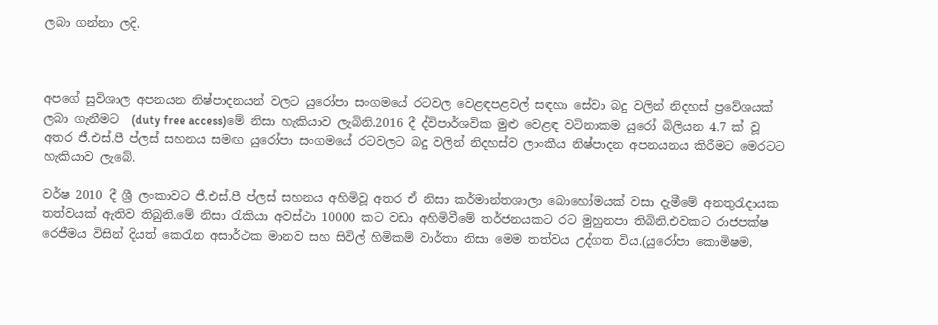ලබා ගන්නා ලදි.



අපගේ සුවිශාල අපනයන නිෂ්පාදනයන් වලට යුරෝපා සංගමයේ රටවල වෙළඳපළවල් සඳහා සේවා බදු වලින් නිදහස් ප්‍රවේශයක් ලබා ගැනීමට  (duty free access)මේ නිසා හැකියාව ලැබිනි.2016 දී ද්විපාර්ශවික මුළු වෙළඳ වටිනාකම යුරෝ බිලියන 4.7 ක් වූ අතර ජී.එස්.පී ප්ලස් සහනය සමඟ යුරෝපා සංගමයේ රටවලට බදු වලින් නිදහස්ව ලාංකීය නිෂ්පාදන අපනයනය කිරීමට මෙරටට හැකියාව ලැබේ.

වර්ෂ 2010 දී ශ්‍රී ලංකාවට ජී.එස්.පී ප්ලස් සහනය අහිමිවූ අතර ඒ නිසා කර්මාන්තශාලා බොහෝමයක් වසා දැමීමේ අනතුරැදායක තත්වයක් ඇතිව තිබුනි.මේ නිසා රැකියා අවස්ථා 10000 කට වඩා අහිමිවීමේ තර්ජනයකට රට මුහුනපා තිබිනි.එවකට රාජපක්ෂ රෙජීමය විසින් දියත් කෙරැන අසාර්ථක මානව සහ සිවිල් හිමිකම් වාර්තා නිසා මෙම තත්වය උද්ගත විය.(යුරෝපා කොමිෂම,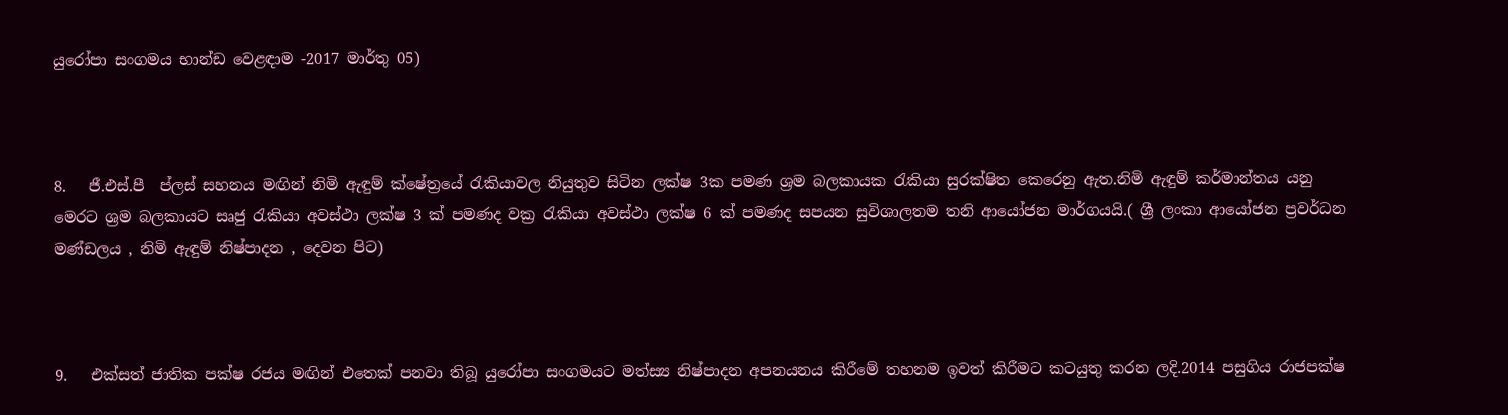යුරෝපා සංගමය භාන්ඩ වෙළඳාම -2017 මාර්තු 05)



8.   ජී.එස්.පී  ප්ලස් සහනය මඟින් නිමි ඇඳුම් ක්ෂේත්‍රයේ රැකියාවල නියුතුව සිටින ලක්ෂ 3ක පමණ ශ්‍රම බලකායක රැකියා සුරක්ෂිත කෙරෙනු ඇත.නිමි ඇඳුම් කර්මාන්තය යනු මෙරට ශ්‍රම බලකායට සෘජු රැකියා අවස්ථා ලක්ෂ 3 ක් පමණද වක්‍ර රැකියා අවස්ථා ලක්ෂ 6 ක් පමණද සපයන සුවිශාලතම තනි ආයෝජන මාර්ගයයි.( ශ්‍රී ලංකා ආයෝජන ප්‍රවර්ධන මණ්ඩලය , නිමි ඇඳුම් නිෂ්පාදන , දෙවන පිට)



9.   එක්සත් ජාතික පක්ෂ රජය මඟින් එතෙක් පනවා තිබූ යුරෝපා සංගමයට මත්ස්‍ය නිෂ්පාදන අපනයනය කිරීමේ තහනම ඉවත් කිරීමට කටයුතු කරන ලදි.2014 පසුගිය රාජපක්ෂ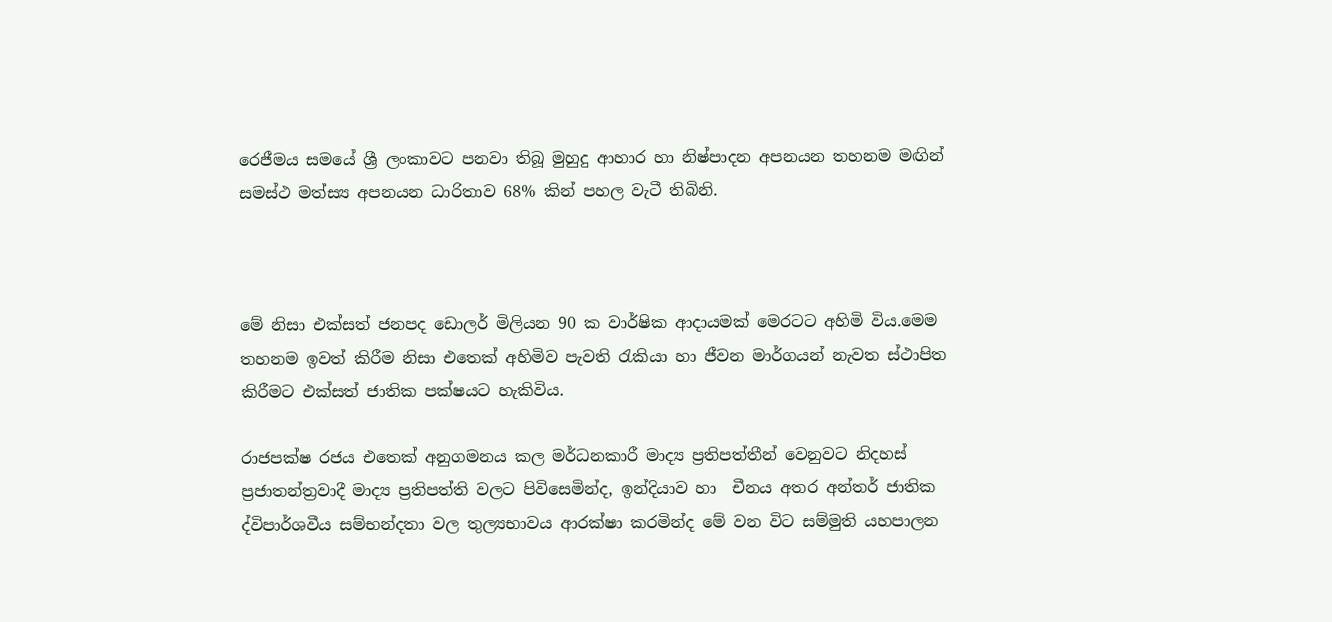රෙජීමය සමයේ ශ්‍රී ලංකාවට පනවා තිබූ මුහුදු ආහාර හා නිෂ්පාදන අපනයන තහනම මඟින් සමස්ථ මත්ස්‍ය අපනයන ධාරිතාව 68% කින් පහල වැටී තිබිනි.



මේ නිසා එක්සත් ජනපද ඩොලර් මිලියන 90 ක වාර්ෂික ආදායමක් මෙරටට අහිමි විය.මෙම තහනම ඉවත් කිරීම නිසා එතෙක් අහිමිව පැවති රැකියා හා ජීවන මාර්ගයන් නැවත ස්ථාපිත කිරීමට එක්සත් ජාතික පක්ෂයට හැකිවිය.

රාජපක්ෂ රජය එතෙක් අනුගමනය කල මර්ධනකාරී මාද්‍ය ප්‍රතිපත්තීන් වෙනුවට නිදහස් ප්‍රජාතන්ත්‍රවාදී මාද්‍ය ප්‍රතිපත්ති වලට පිවිසෙමින්ද, ඉන්දියාව හා  චීනය අතර අන්තර් ජාතික ද්විපාර්ශවීය සම්භන්දතා වල තුල්‍යභාවය ආරක්ෂා කරමින්ද මේ වන විට සම්මුති යහපාලන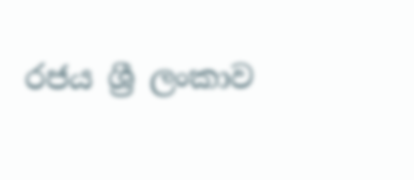රජය ශ්‍රී ලංකාව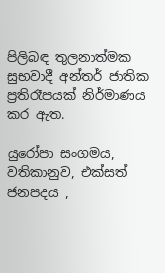පිලිබඳ තුලනාත්මක සුභවාදී අන්තර් ජාතික ප්‍රතිරෑපයක් නිර්මාණය කර ඇත.

යුරෝපා සංගමය, වතිකානුව, එක්සත් ජනපදය ,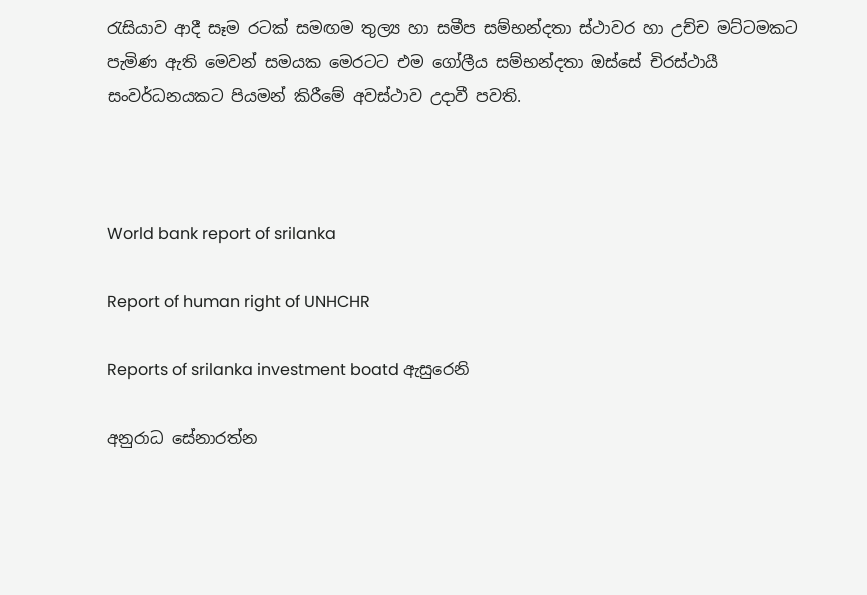රැසියාව ආදී සෑම රටක් සමඟම තුල්‍ය හා සමීප සම්භන්දතා ස්ථාවර හා උච්ච මට්ටමකට පැමිණ ඇති මෙවන් සමයක මෙරටට එම ගෝලීය සම්භන්දතා ඔස්සේ චිරස්ථායී සංවර්ධනයකට පියමන් කිරීමේ අවස්ථාව උදාවී පවති.



World bank report of srilanka

Report of human right of UNHCHR

Reports of srilanka investment boatd ඇසුරෙනි

අනුරාධ සේනාරත්න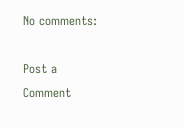No comments:

Post a Comment